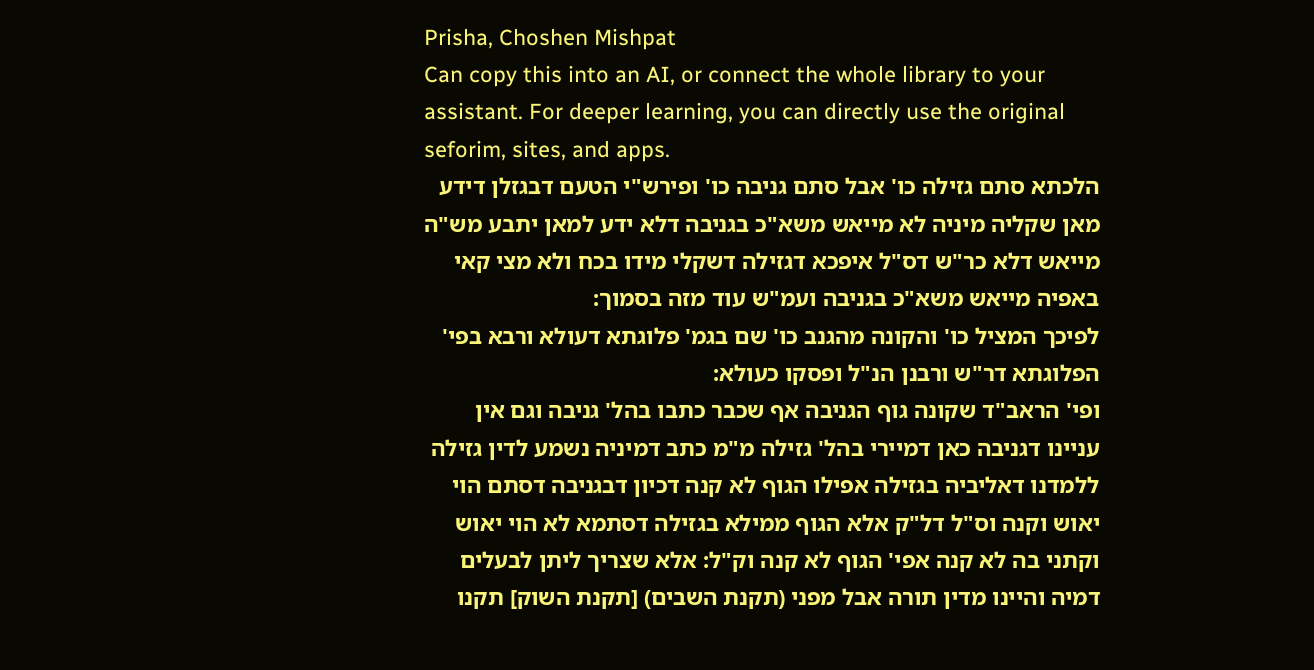Prisha, Choshen Mishpat
Can copy this into an AI, or connect the whole library to your assistant. For deeper learning, you can directly use the original seforim, sites, and apps.
הלכתא סתם גזילה כו' אבל סתם גניבה כו' ופירש"י הטעם דבגזלן דידע מאן שקליה מיניה לא מייאש משא"כ בגניבה דלא ידע למאן יתבע מש"ה מייאש דלא כר"ש דס"ל איפכא דגזילה דשקלי מידו בכח ולא מצי קאי באפיה מייאש משא"כ בגניבה ועמ"ש עוד מזה בסמוך:
לפיכך המציל כו' והקונה מהגנב כו' שם בגמ' פלוגתא דעולא ורבא בפי' הפלוגתא דר"ש ורבנן הנ"ל ופסקו כעולא:
ופי' הראב"ד שקונה גוף הגניבה אף שכבר כתבו בהל' גניבה וגם אין עניינו דגניבה כאן דמיירי בהל' גזילה מ"מ כתב דמיניה נשמע לדין גזילה ללמדנו דאליביה בגזילה אפילו הגוף לא קנה דכיון דבגניבה דסתם הוי יאוש וקנה וס"ל דל"ק אלא הגוף ממילא בגזילה דסתמא לא הוי יאוש וקתני בה לא קנה אפי' הגוף לא קנה וק"ל: אלא שצריך ליתן לבעלים דמיה והיינו מדין תורה אבל מפני (תקנת השבים) [תקנת השוק] תקנו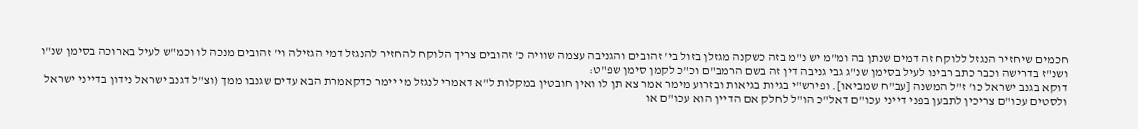חכמים שיחזיר הנגזל ללוקח זה דמים שנתן בה ומ"מ יש נ"מ בזה כשקנה מגזלן בזול בי' זהובים והגניבה עצמה שוויה כ' זהובים צריך הלוקח להחזיר להנגזל דמי הגזילה וי' זהובים מנכה לו וכמ"ש לעיל בארוכה בסימן שנ"ו ושנ"ז בדרישה וכבר כתב רבינו לעיל בסימן שנ"ג גבי גניבה דין זה בשם הרמב"ם וכ"כ לקמן סימן שפ"ט:
דוקא בגנב ישראל כו' ז"ל המשנה [עב"ח שמביאו]. ופירש"י בגיות בגיאות ובזרוע מימר אמר צא תן לו ואין חובטין במקלות ל"א דאמרי לנגזל מי יימר כדקאמרת הבא עדים שגנבו ממך (וצ"ל דגנב ישראל נידון בדייני ישראל ולסטים עכו"ם צריכין לתבען בפני דייני עכו"ם דאל"כ הו"ל לחלק אם הדיין הוא עכו"ם או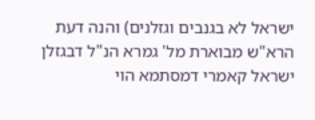ישראל לא בגנבים וגזלנים) והנה דעת הרא"ש מבוארת מל' גמרא הנ"ל דבגזלן ישראל קאמרי דמסתמא הוי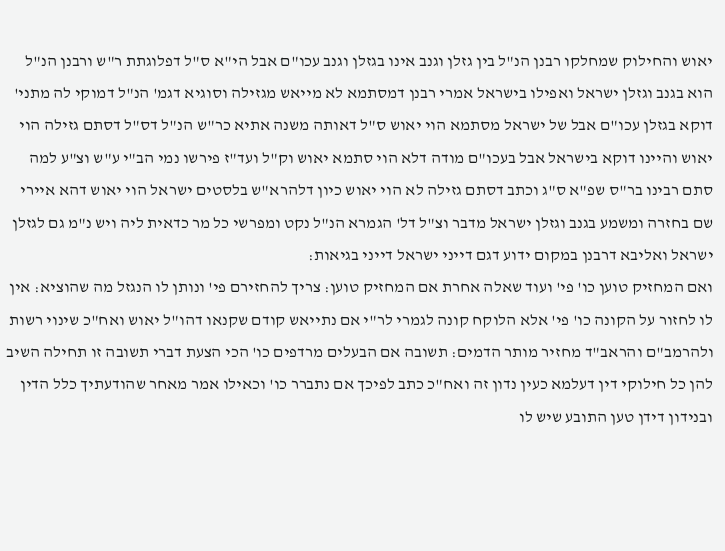יאוש והחילוק שמחלקו רבנן הנ"ל בין גזלן וגנב אינו בגזלן וגנב עכו"ם אבל הי"א ס"ל דפלוגתת ר"ש ורבנן הנ"ל הוא בגנב וגזלן ישראל ואפילו בישראל אמרי רבנן דמסתמא לא מייאש מגזילה וסוגיא דגמ' הנ"ל דמוקי לה מתני' דוקא בגזלן עכו"ם אבל של ישראל מסתמא הוי יאוש ס"ל דאותה משנה אתיא כר"ש הנ"ל דס"ל דסתם גזילה הוי יאוש והיינו דוקא בישראל אבל בעכו"ם מודה דלא הוי סתמא יאוש וק"ל ועד"ז פירשו נמי הב"י ע"ש וצ"ע למה סתם רבינו בר"ס שפ"א ס"ג וכתב דסתם גזילה לא הוי יאוש כיון דלהרא"ש בלסטים ישראל הוי יאוש דהא איירי שם בחזרה ומשמע בגנב וגזלן ישראל מדבר וצ"ל דל' הגמרא הנ"ל נקט ומפרשי כל מר כדאית ליה ויש נ"מ גם לגזלן ישראל ואליבא דרבנן במקום ידוע דגם דייני ישראל דייני בגיאות:
ואם המחזיק טוען כו' פי' ועוד שאלה אחרת אם המחזיק טוען: צריך להחזירם פי' ונותן לו הנגזל מה שהוציא: אין לו לחזור על הקונה כו' פי' אלא הלוקח קונה לגמרי לר"י אם נתייאש קודם שקנאו דהו"ל יאוש ואח"כ שינוי רשות ולהרמב"ם והראב"ד מחזיר מותר הדמים: תשובה אם הבעלים מרדפים כו' הכי הצעת דברי תשובה זו תחילה השיב להן כל חילוקי דין דעלמא כעין נדון זה ואח"כ כתב לפיכך אם נתברר כו' וכאילו אמר מאחר שהודעתיך כלל הדין ובנידון דידן טען התובע שיש לו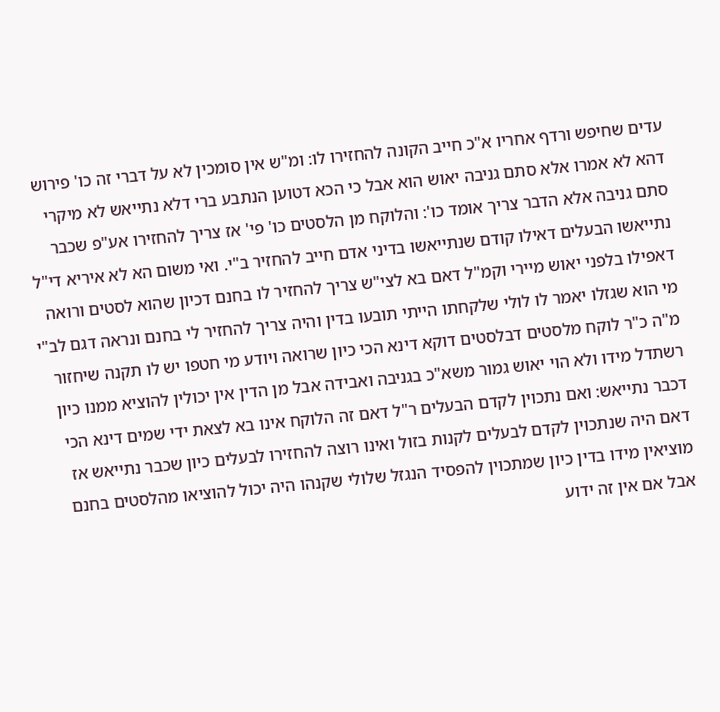עדים שחיפש ורדף אחריו א"כ חייב הקונה להחזירו לו: ומ"ש אין סומכין לא על דברי זה כו' פירוש דהא לא אמרו אלא סתם גניבה יאוש הוא אבל כי הכא דטוען הנתבע ברי דלא נתייאש לא מיקרי סתם גניבה אלא הדבר צריך אומד כו': והלוקח מן הלסטים כו' פי' אז צריך להחזירו אע"פ שכבר נתייאשו הבעלים דאילו קודם שנתייאשו בדיני אדם חייב להחזיר ב"י. ואי משום הא לא איריא די"ל דאפילו בלפני יאוש מיירי וקמ"ל דאם בא לצי"ש צריך להחזיר לו בחנם דכיון שהוא לסטים ורואה מי הוא שגזלו יאמר לו לולי שלקחתו הייתי תובעו בדין והיה צריך להחזיר לי בחנם ונראה דגם לב"י מ"ה כ"ר לוקח מלסטים דבלסטים דוקא דינא הכי כיון שרואה ויודע מי חטפו יש לו תקנה שיחזור רשתדל מידו ולא הוי יאוש גמור משא"כ בגניבה ואבידה אבל מן הדין אין יכולין להוציא ממנו כיון דכבר נתייאש: ואם נתכוין לקדם הבעלים ר"ל דאם זה הלוקח אינו בא לצאת ידי שמים דינא הכי דאם היה שנתכוין לקדם לבעלים לקנות בזול ואינו רוצה להחזירו לבעלים כיון שכבר נתייאש אז מוציאין מידו בדין כיון שמתכוין להפסיד הנגזל שלולי שקנהו היה יכול להוציאו מהלסטים בחנם אבל אם אין זה ידוע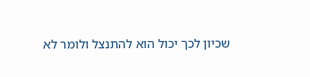שכיון לכך יכול הוא להתנצל ולומר לא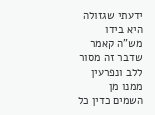ידעתי שגזולה היא בידו מש"ה קאמר שדבר זה מסור ללב ונפרעין ממנו מן השמים כדין כל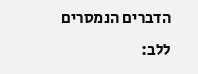הדברים הנמסרים ללב: